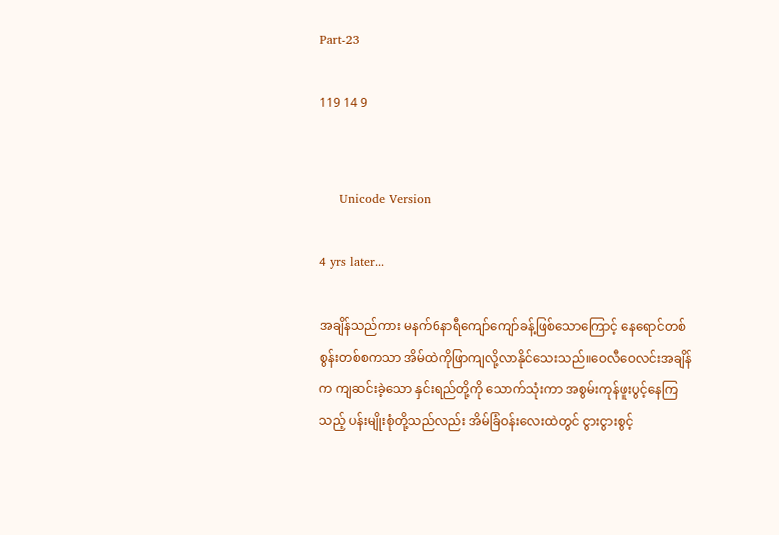Part-23

119 14 9


     Unicode Version

4 yrs later...

အချိန်သည်ကား မနက်6နာရီကျော်ကျော်ခန့်ဖြစ်သောကြောင့် နေရောင်တစ်စွန်းတစ်စကသာ အိမ်ထဲကိုဖြာကျလို့လာနိုင်သေးသည်။ဝေလီဝေလင်းအချိန်က ကျဆင်းခဲ့သော နှင်းရည်တို့ကို သောက်သုံးကာ အစွမ်းကုန်ဖူးပွင့်နေကြသည့် ပန်းမျိုးစုံတို့သည်လည်း အိမ်ခြံဝန်းလေးထဲတွင် ငွားငွားစွင့်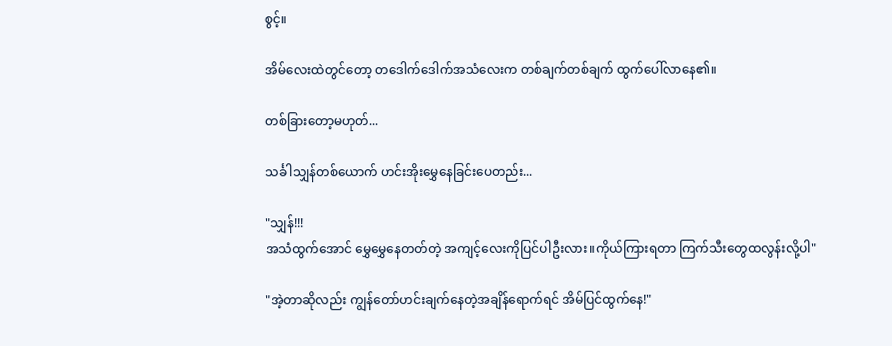စွင့်။

အိမ်လေးထဲတွင်တော့ တဒေါက်ဒေါက်အသံလေးက တစ်ချက်တစ်ချက် ထွက်ပေါ်လာနေ၏။

တစ်ခြားတော့မဟုတ်...

သင်္ခါသျှန်တစ်ယောက် ဟင်းအိုးမွှေနေခြင်းပေတည်း...

"သျှန်!!!
အသံထွက်အောင် မွှေမွှေနေတတ်တဲ့ အကျင့်လေးကိုပြင်ပါဦးလား။ကိုယ်ကြားရတာ ကြက်သီးတွေထလွန်းလို့ပါ"

"အဲ့တာဆိုလည်း ကျွန်တော်ဟင်းချက်နေတဲ့အချိန်ရောက်ရင် အိမ်ပြင်ထွက်နေ!"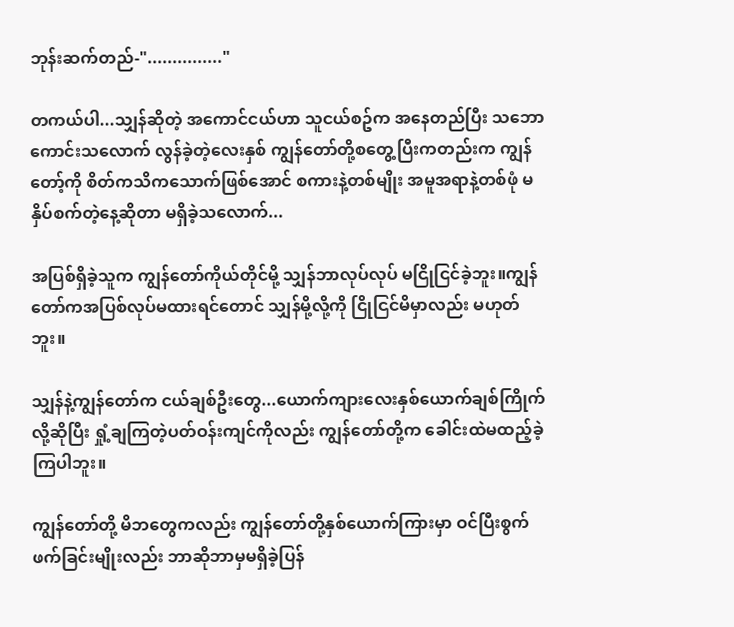ဘုန်းဆက်တည်-"..............."

တကယ်ပါ...သျှန်ဆိုတဲ့ အကောင်ငယ်ဟာ သူငယ်စဥ်က အနေတည်ပြီး သဘောကောင်းသလောက် လွန်ခဲ့တဲ့လေးနှစ် ကျွန်တော်တို့စတွေ့ပြီးကတည်းက ကျွန်တော့်ကို စိတ်ကသိကသောက်ဖြစ်အောင် စကားနဲ့တစ်မျိုး အမူအရာနဲ့တစ်ဖုံ မနှိပ်စက်တဲ့နေ့ဆိုတာ မရှိခဲ့သလောက်...

အပြစ်ရှိခဲ့သူက ကျွန်တော်ကိုယ်တိုင်မို့ သျှန်ဘာလုပ်လုပ် မငြိုငြင်ခဲ့ဘူး။ကျွန်တော်ကအပြစ်လုပ်မထားရင်တောင် သျှန်မို့လို့ကို ငြိုငြင်မိမှာလည်း မဟုတ်ဘူး။

သျှန်နဲ့ကျွန်တော်က ငယ်ချစ်ဦးတွေ...ယောက်ကျားလေးနှစ်ယောက်ချစ်ကြိုက်လို့ဆိုပြီး ရှုံ့ချကြတဲ့ပတ်ဝန်းကျင်ကိုလည်း ကျွန်တော်တို့က ခေါင်းထဲမထည့်ခဲ့ကြပါဘူး။

ကျွန်တော်တို့ မိဘတွေကလည်း ကျွန်တော်တို့နှစ်ယောက်ကြားမှာ ဝင်ပြီးစွက်ဖက်ခြင်းမျိုးလည်း ဘာဆိုဘာမှမရှိခဲ့ပြန်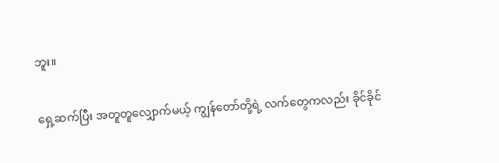ဘူး။

ရှေ့ဆက်ပြီး အတူတူလျှောက်မယ့် ကျွန်တော်တို့ရဲ့ လက်တွေကလည်း ခိုင်ခိုင်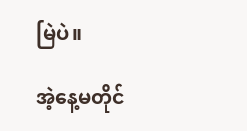မြဲပဲ။

အဲ့နေ့မတိုင်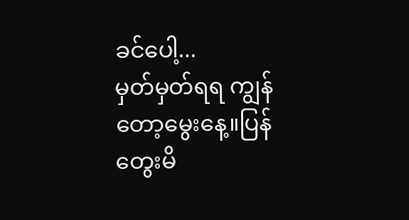ခင်ပေါ့...
မှတ်မှတ်ရရ ကျွန်တော့မွေးနေ့။ပြန်တွေးမိ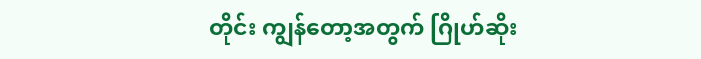တိုင်း ကျွန်တော့အတွက် ဂြိုဟ်ဆိုး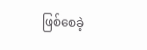ဖြစ်စေခဲ့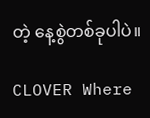တဲ့ နေ့စွဲတစ်ခုပါပဲ။

CLOVER Where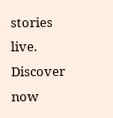stories live. Discover now